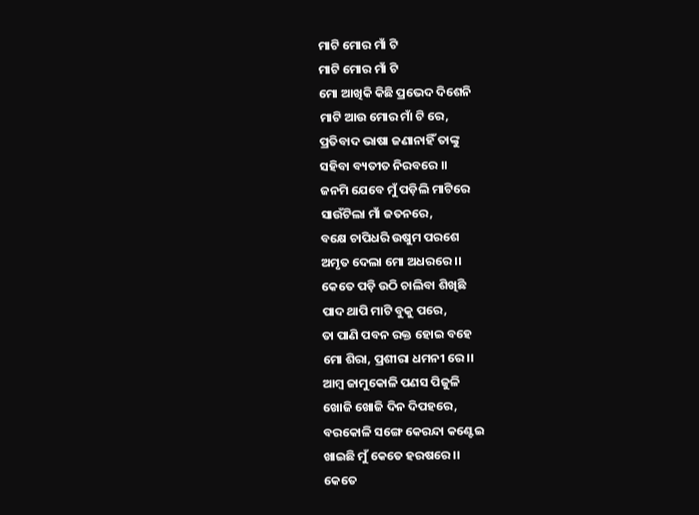ମାଟି ମୋର ମାଁ ଟି
ମାଟି ମୋର ମାଁ ଟି
ମୋ ଆଖିକି କିଛି ପ୍ରଭେଦ ଦିଶେନି
ମାଟି ଆଉ ମୋର ମାଁ ଟି ରେ,
ପ୍ରତିବାଦ ଭାଷା ଜଣାନାହିଁ ତାଙ୍କୁ
ସହିବା ବ୍ୟତୀତ ନିରବରେ ।।
ଜନମି ଯେବେ ମୁଁ ପଡ଼ିଲି ମାଟିରେ
ସାଉଁଟିଲା ମାଁ ଜତନରେ,
ବକ୍ଷେ ଚାପିଧରି ଉଷୁମ ପରଶେ
ଅମୃତ ଦେଲା ମୋ ଅଧରରେ ।।
କେତେ ପଡ଼ି ଉଠି ଚାଲିବା ଶିଖିଛି
ପାଦ ଥାପି ମାଟି ବୁକୁ ପରେ,
ତା ପାଣି ପବନ ରକ୍ତ ହୋଇ ବହେ
ମୋ ଶିରା, ପ୍ରଶୀରା ଧମନୀ ରେ ।।
ଆମ୍ବ ଜାମୁକୋଳି ପଣସ ପିଜୁଳି
ଖୋଜି ଖୋଜି ଦିନ ଦିପହରେ,
ବରକୋଳି ସଙ୍ଗେ କେରନ୍ଦା କଣ୍ଟେଇ
ଖାଇଛି ମୁଁ କେତେ ହରଷରେ ।।
କେତେ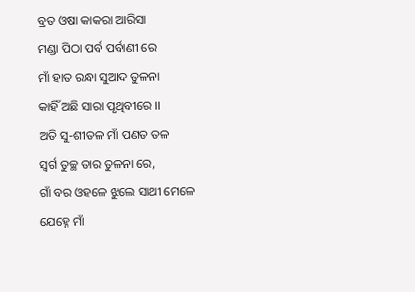ବ୍ରତ ଓଷା କାକରା ଆରିସା
ମଣ୍ଡା ପିଠା ପର୍ବ ପର୍ବାଣୀ ରେ
ମାଁ ହାତ ରନ୍ଧା ସୁଆଦ ତୁଳନା
କାହିଁ ଅଛି ସାରା ପୃଥିବୀରେ ।।
ଅତି ସୁ-ଶୀତଳ ମାଁ ପଣତ ତଳ
ସ୍ଵର୍ଗ ତୁଚ୍ଛ ତାର ତୁଳନା ରେ,
ଗାଁ ବର ଓହଳେ ଝୁଲେ ସାଥୀ ମେଳେ
ଯେହ୍ନେ ମାଁ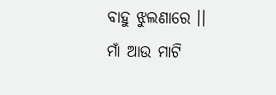ବାହୁ ଝୁଲଣାରେ ।।
ମାଁ ଆଉ ମାଟି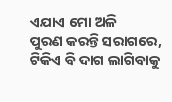ଏଯାଏ ମୋ ଅଳି
ପୁରଣ କରନ୍ତି ସରାଗରେ,
ଟିକିଏ ବି ଦାଗ ଲାଗିବାକୁ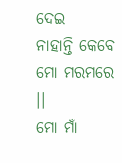ଦେଇ
ନାହାନ୍ତି କେବେ ମୋ ମରମରେ ।।
ମୋ ମାଁ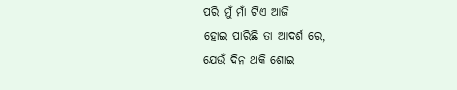ପରି ମୁଁ ମାଁ ଟିଏ ଆଜି
ହୋଇ ପାରିଛି ତା ଆଦର୍ଶ ରେ,
ଯେଉଁ ଦିନ ଥକି ଶୋଇ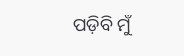ପଡ଼ିବି ମୁଁ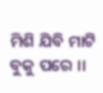ମିଶି ଯିବି ମାଟି ବୁକୁ ପରେ ।।